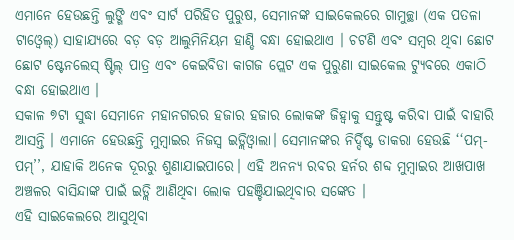ଏମାନେ ହେଉଛନ୍ତି ଲୁଙ୍ଗି ଏବଂ ସାର୍ଟ ପରିହିତ ପୁରୁଷ, ସେମାନଙ୍କ ସାଇକେଲରେ ଗାମୁଚ୍ଛା (ଏକ ପତଳା ଟାଓ୍ୱେଲ୍) ସାହାଯ୍ୟରେ ବଡ଼ ବଡ଼ ଆଲୁମିନିୟମ ହାଣ୍ଡି ବନ୍ଧା ହୋଇଥାଏ । ଚଟଣି ଏବଂ ସମ୍ବର ଥିବା ଛୋଟ ଛୋଟ ଷ୍ଟେନଲେସ୍ ଷ୍ଟିଲ୍ ପାତ୍ର ଏବଂ କେଇବିଡା କାଗଜ ପ୍ଲେଟ ଏକ ପୁରୁଣା ସାଇକେଲ ଟ୍ୟୁବରେ ଏକାଠି ବନ୍ଧା ହୋଇଥାଏ ।
ସକାଳ ୭ଟା ସୁଦ୍ଧା ସେମାନେ ମହାନଗରର ହଜାର ହଜାର ଲୋକଙ୍କ ଜିହ୍ୱାକୁ ସନ୍ତୁଷ୍ଟ କରିବା ପାଇଁ ବାହାରି ଆସନ୍ତି । ଏମାନେ ହେଉଛନ୍ତି ମୁମ୍ବାଇର ନିଜସ୍ୱ ଇଡ୍ଲିଓ୍ୱାଲା। ସେମାନଙ୍କର ନିର୍ଦ୍ଦିଷ୍ଟ ଡାକରା ହେଉଛି ‘‘ପମ୍-ପମ୍’’, ଯାହାକି ଅନେକ ଦୂରରୁ ଶୁଣାଯାଇପାରେ। ଏହି ଅନନ୍ୟ ରବର ହର୍ନର ଶବ୍ଦ ମୁମ୍ବାଇର ଆଖପାଖ ଅଞ୍ଚଳର ବାସିନ୍ଦାଙ୍କ ପାଇଁ ଇଡ୍ଲି ଆଣିଥିବା ଲୋକ ପହଞ୍ଚିଯାଇଥିବାର ସଙ୍କେତ ।
ଏହି ସାଇକେଲରେ ଆସୁଥିବା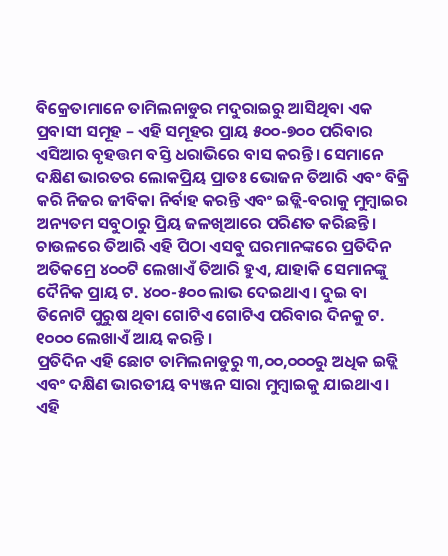ବିକ୍ରେତାମାନେ ତାମିଲନାଡୁର ମଦୁରାଇରୁ ଆସିଥିବା ଏକ ପ୍ରବାସୀ ସମୂହ – ଏହି ସମୂହର ପ୍ରାୟ ୫୦୦-୭୦୦ ପରିବାର ଏସିଆର ବୃହତ୍ତମ ବସ୍ତି ଧରାଭିରେ ବାସ କରନ୍ତି। ସେମାନେ ଦକ୍ଷିଣ ଭାରତର ଲୋକପ୍ରିୟ ପ୍ରାତଃ ଭୋଜନ ତିଆରି ଏବଂ ବିକ୍ରି କରି ନିଜର ଜୀବିକା ନିର୍ବାହ କରନ୍ତି ଏବଂ ଇଡ୍ଲି-ବରାକୁ ମୁମ୍ବାଇର ଅନ୍ୟତମ ସବୁଠାରୁ ପ୍ରିୟ ଜଳଖିଆରେ ପରିଣତ କରିଛନ୍ତି। ଚାଉଳରେ ତିଆରି ଏହି ପିଠା ଏସବୁ ଘରମାନଙ୍କରେ ପ୍ରତିଦିନ ଅତିକମ୍ରେ ୪୦୦ଟି ଲେଖାଏଁ ତିଆରି ହୁଏ, ଯାହାକି ସେମାନଙ୍କୁ ଦୈନିକ ପ୍ରାୟ ଟ. ୪୦୦-୫୦୦ ଲାଭ ଦେଇଥାଏ। ଦୁଇ ବା ତିନୋଟି ପୁରୁଷ ଥିବା ଗୋଟିଏ ଗୋଟିଏ ପରିବାର ଦିନକୁ ଟ. ୧୦୦୦ ଲେଖାଏଁ ଆୟ କରନ୍ତି ।
ପ୍ରତିଦିନ ଏହି ଛୋଟ ତାମିଲନାଡୁରୁ ୩,୦୦,୦୦୦ରୁ ଅଧିକ ଇଡ୍ଲି ଏବଂ ଦକ୍ଷିଣ ଭାରତୀୟ ବ୍ୟଞ୍ଜନ ସାରା ମୁମ୍ବାଇକୁ ଯାଇଥାଏ। ଏହି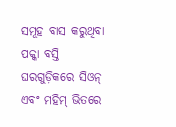ସମୂହ ବାସ କରୁଥିବା ପକ୍କା ବସ୍ତି ଘରଗୁଡ଼ିକରେ ସିଓନ୍ ଏବଂ ମହିମ୍ ଭିତରେ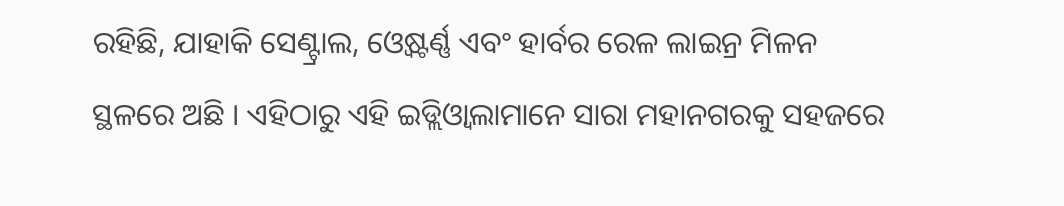ରହିଛି, ଯାହାକି ସେଣ୍ଟ୍ରାଲ, ଓ୍ୱେଷ୍ଟର୍ଣ୍ଣ ଏବଂ ହାର୍ବର ରେଳ ଲାଇନ୍ର ମିଳନ ସ୍ଥଳରେ ଅଛି । ଏହିଠାରୁ ଏହି ଇଡ୍ଲିଓ୍ୱାଲାମାନେ ସାରା ମହାନଗରକୁ ସହଜରେ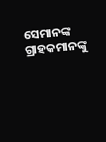ସେମାନଙ୍କ ଗ୍ରାହକମାନଙ୍କୁ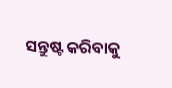ସନ୍ତୁଷ୍ଟ କରିବାକୁ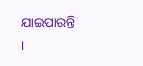ଯାଇପାରନ୍ତି ।